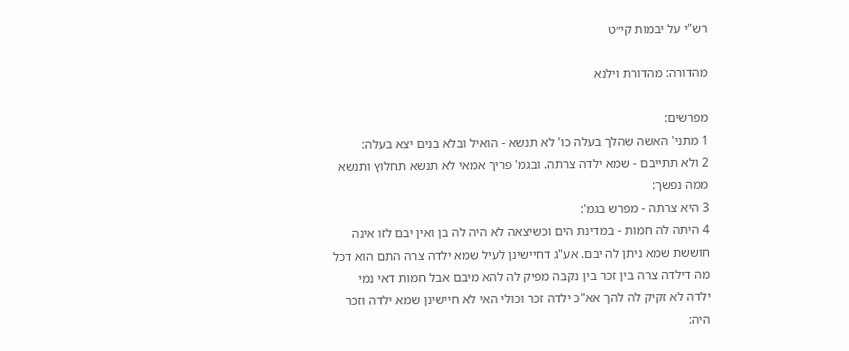רש"י על יבמות קי״ט

מהדורה: מהדורת וילנא

מפרשים:
1 מתני' האשה שהלך בעלה כו' לא תנשא - הואיל ובלא בנים יצא בעלה:
2 ולא תתייבם - שמא ילדה צרתה. ובגמ' פריך אמאי לא תנשא תחלוץ ותנשא ממה נפשך:
3 היא צרתה - מפרש בגמ':
4 היתה לה חמות - במדינת הים וכשיצאה לא היה לה בן ואין יבם לזו אינה חוששת שמא ניתן לה יבם. אע"ג דחיישינן לעיל שמא ילדה צרה התם הוא דכל מה דילדה צרה בין זכר בין נקבה מפיק לה להא מיבם אבל חמות דאי נמי ילדה לא זקיק לה להך אא"כ ילדה זכר וכולי האי לא חיישינן שמא ילדה וזכר היה: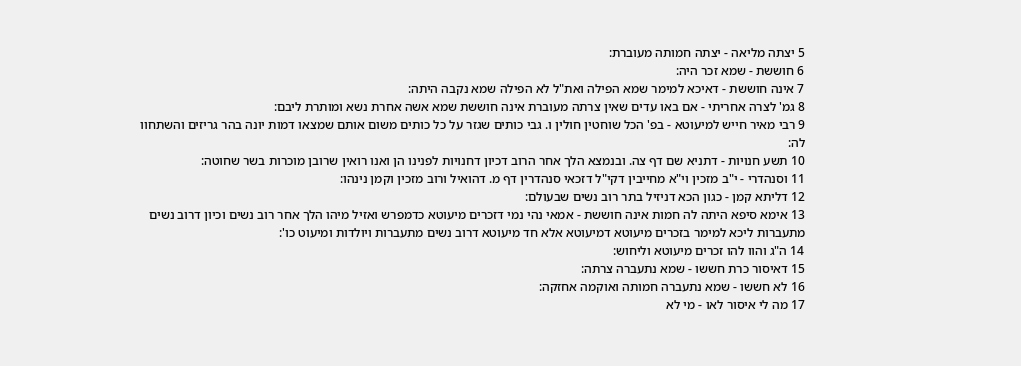5 יצתה מליאה - יצתה חמותה מעוברת:
6 חוששת - שמא זכר היה:
7 אינה חוששת - דאיכא למימר שמא הפילה ואת"ל לא הפילה שמא נקבה היתה:
8 גמ' לצרה אחריתי - אם באו עדים שאין צרתה מעוברת אינה חוששת שמא אשה אחרת נשא ומותרת ליבם:
9 רבי מאיר חייש למיעוטא - בפ' הכל שוחטין חולין ו. גבי כותים שגזר על כל כותים משום אותם שמצאו דמות יונה בהר גריזים והשתחוו לה:
10 תשע חנויות - דתניא שם דף צה. ובנמצא הלך אחר הרוב דכיון דחנויות לפנינו הן ואנו רואין שרובן מוכרות בשר שחוטה:
11 וסנהדרי - י"ב מזכין וי"א מחייבין דקי"ל דזכאי סנהדרין דף מ. דהואיל ורוב מזכין וקמן נינהו:
12 דליתא קמן - כגון הכא דניזיל בתר רוב נשים שבעולם:
13 אימא סיפא היתה לה חמות אינה חוששת - אמאי נהי נמי דזכרים מיעוטא כדמפרש ואזיל מיהו הלך אחר רוב נשים וכיון דרוב נשים מתעברות ליכא למימר בזכרים מיעוטא דמיעוטא אלא חד מיעוטא דרוב נשים מתעברות ויולדות ומיעוט כו':
14 ה"ג והוו להו זכרים מיעוטא וליחוש:
15 דאיסור כרת חששו - שמא נתעברה צרתה:
16 לא חששו - שמא נתעברה חמותה ואוקמה אחזקה:
17 מה לי איסור לאו - מי לא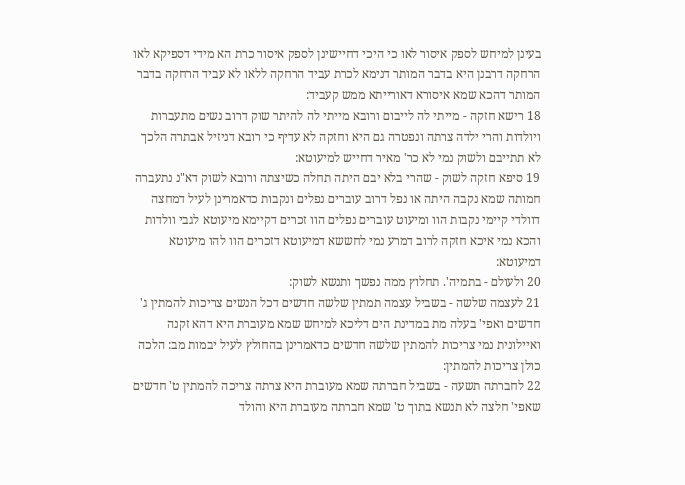בעינן למיחש לספק איסור לאו כי היכי דחיישינן לספק איסור כרת הא מידי דספיקא לאו הרחקה דרבנן היא בדבר המותר דנימא לכרת עביד הרחקה ללאו לא עביד הרחקה בדבר המותר דהכא שמא איסורא דאורייתא ממש קעביד:
18 רישא חזקה - מייתי לה לייבום ורובא מייתי לה להיתר שוק דרוב נשים מתעברות ויולדות והרי ילדה צרתה ונפטרה גם היא וחזקה לא עדיף כי רובא דניזיל אבתרה הלכך לא תתייבם ולשוק נמי לא כר' מאיר דחייש למיעוטא:
19 סיפא חזקה לשוק - שהרי בלא יבם היתה תחלה כשיצתה ורובא לשוק דא"נ נתעברה חמותה שמא נקבה היתה או נפל דרוב עוברים נפלים ונקבות כדאמרינן לעיל דמחצה דוולדי קיימי נקבות הוו ומיעוט עוברים נפלים הוו זכרים דקיימא מיעוטא לגבי וולדות והכא נמי איכא חזקה לרוב דמרע נמי לחששא דמיעוטא דזכרים הוו להו מיעוטא דמיעוטא:
20 ולעולם - בתמיה'. תחלוץ ממה נפשך ותנשא לשוק:
21 לעצמה שלשה - בשביל עצמה תמתין שלשה חדשים דכל הנשים צריכות להמתין ג' חדשים ואפי' בעלה מת במדינת הים דליכא למיחש שמא מעוברת היא דהא זקנה ואיילונית נמי צריכות להמתין שלשה חדשים כדאמרינן בהחולץ לעיל יבמות מב: הלכה כולן צריכות להמתין:
22 לחברתה תשעה - בשביל חברתה שמא מעוברת היא צרתה צריכה להמתין ט' חדשים שאפי' חלצה לא תנשא בתוך ט' שמא חברתה מעוברת היא והולד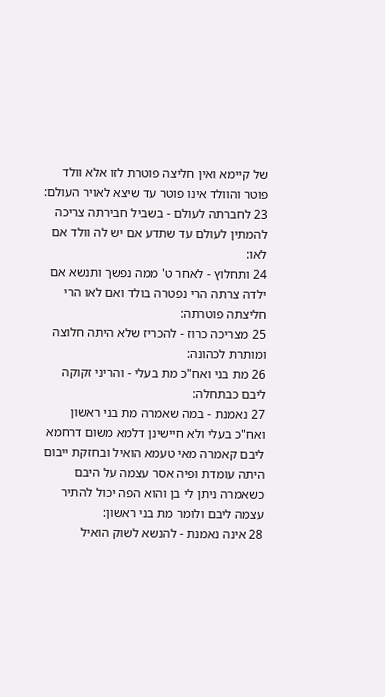של קיימא ואין חליצה פוטרת לזו אלא וולד פוטר והוולד אינו פוטר עד שיצא לאויר העולם:
23 לחברתה לעולם - בשביל חבירתה צריכה להמתין לעולם עד שתדע אם יש לה וולד אם לאו:
24 ותחלוץ - לאחר ט' ממה נפשך ותנשא אם ילדה צרתה הרי נפטרה בולד ואם לאו הרי חליצתה פוטרתה:
25 מצריכה כרוז - להכריז שלא היתה חלוצה ומותרת לכהונה:
26 מת בני ואח"כ מת בעלי - והריני זקוקה ליבם כבתחלה:
27 נאמנת - במה שאמרה מת בני ראשון ואח"כ בעלי ולא חיישינן דלמא משום דרחמא ליבם קאמרה מאי טעמא הואיל ובחזקת ייבום היתה עומדת ופיה אסר עצמה על היבם כשאמרה ניתן לי בן והוא הפה יכול להתיר עצמה ליבם ולומר מת בני ראשון:
28 אינה נאמנת - להנשא לשוק הואיל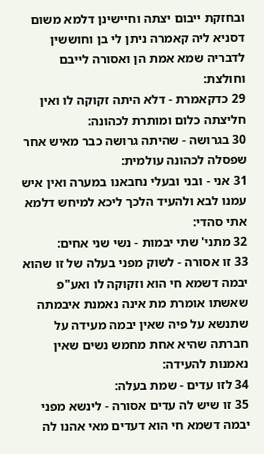ובחזקת ייבום יצתה וחיישינן דלמא משום דסניא ליה קאמרה ניתן לי בן וחוששין לדבריה שמא אמת הן ואסורה לייבם וחולצת:
29 כדקאמרת - דלא היתה זקוקה לו ואין חליצתה כלום ומותרת לכהונה:
30 בגרושה - שהיתה גרושה כבר מאיש אחר שפסלה לכהונה עולמית:
31 אני - ובני ובעלי נחבאנו במערה ואין איש עמנו לבא ולהעיד הלכך ליכא למיחש דלמא אתי סהדי:
32 מתני' שתי יבמות - נשי שני אחים:
33 זו אסורה - לשוק מפני בעלה של זו שהוא יבמה דשמא חי הוא וזקוקה לו ואע"פ שאשתו אומרת מת אינה נאמנת איבמתה שתנשא על פיה שאין יבמה מעידה על חברתה שהיא אחת מחמש נשים שאין נאמנות להעידה:
34 לזו עדים - שמת בעלה:
35 זו שיש לה עדים אסורה - לינשא מפני יבמה דשמא חי הוא דעדים מאי אהנו לה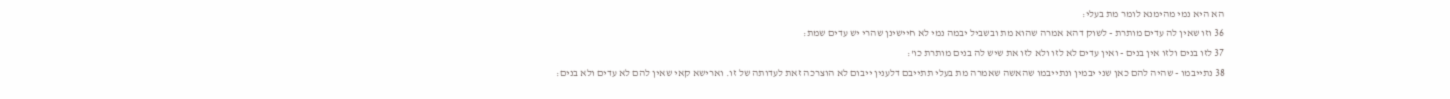הא היא נמי מהימנא לומר מת בעלי:
36 וזו שאין לה עדים מותרת - לשוק דהא אמרה שהוא מת ובשביל יבמה נמי לא חיישינן שהרי יש עדים שמת:
37 לזו בנים ולזו אין בנים - ואין עדים לא לזו ולא לזו את שיש לה בנים מותרת כו':
38 נתייבמו - שהיה להם כאן שני יבמין ונתייבמו שהאשה שאמרה מת בעלי תתייבם דלענין ייבום לא הוצרכה זאת לעדותה של זו. וארישא קאי שאין להם לא עדים ולא בנים: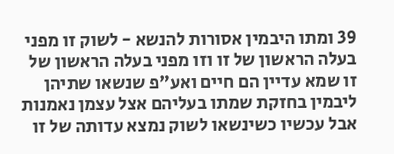39 ומתו היבמין אסורות להנשא - לשוק זו מפני בעלה הראשון של זו וזו מפני בעלה הראשון של זו שמא עדיין הם חיים ואע"פ שנשאו שתיהן ליבמין בחזקת שמתו בעליהם אצל עצמן נאמנות אבל עכשיו כשינשאו לשוק נמצא עדותה של זו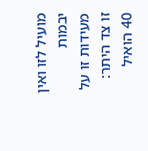מועיל לזו ואין יבמות מעידות זו על זו צד היתר:
40 הואיל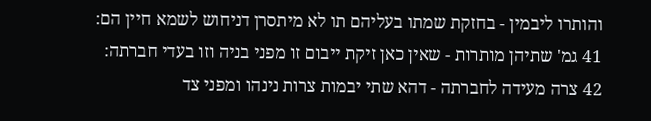והותרו ליבמין - בחזקת שמתו בעליהם תו לא מיתסרן דניחוש לשמא חיין הם:
41 גמ' שתיהן מותרות - שאין כאן זיקת ייבום זו מפני בניה וזו בעדי חברתה:
42 צרה מעידה לחברתה - דהא שתי יבמות צרות נינהו ומפני צד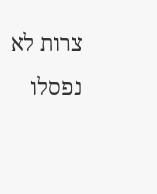צרות לא נפסלו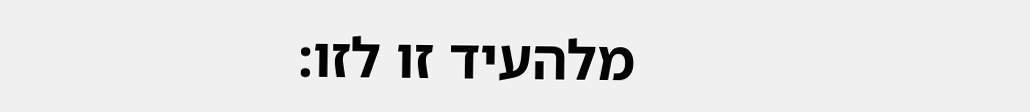מלהעיד זו לזו: